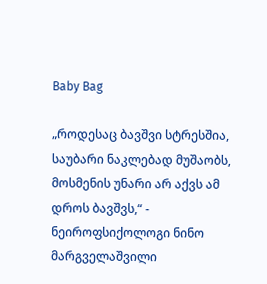Baby Bag

„როდესაც ბავშვი სტრესშია, საუბარი ნაკლებად მუშაობს, მოსმენის უნარი არ აქვს ამ დროს ბავშვს,“ - ნეიროფსიქოლოგი ნინო მარგველაშვილი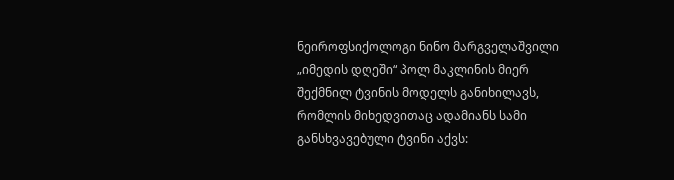ნეიროფსიქოლოგი ნინო მარგველაშვილი „იმედის დღეში“ პოლ მაკლინის მიერ შექმნილ ტვინის მოდელს განიხილავს, რომლის მიხედვითაც ადამიანს სამი განსხვავებული ტვინი აქვს: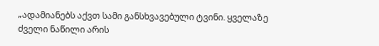„ადამიანებს აქვთ სამი განსხვავებული ტვინი. ყველაზე ძველი ნაწილი არის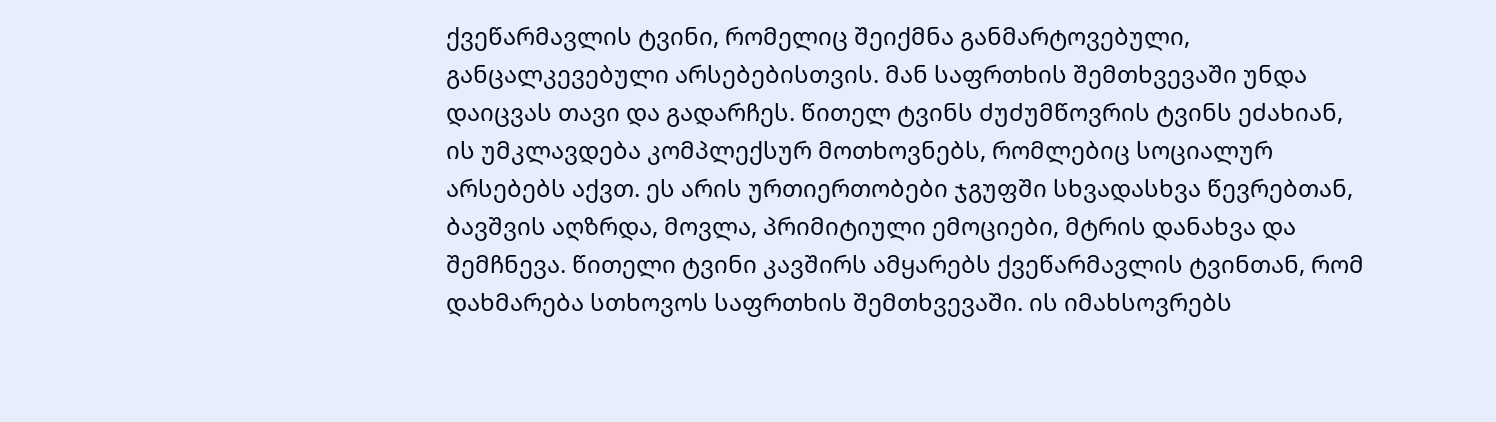ქვეწარმავლის ტვინი, რომელიც შეიქმნა განმარტოვებული, განცალკევებული არსებებისთვის. მან საფრთხის შემთხვევაში უნდა დაიცვას თავი და გადარჩეს. წითელ ტვინს ძუძუმწოვრის ტვინს ეძახიან, ის უმკლავდება კომპლექსურ მოთხოვნებს, რომლებიც სოციალურ არსებებს აქვთ. ეს არის ურთიერთობები ჯგუფში სხვადასხვა წევრებთან, ბავშვის აღზრდა, მოვლა, პრიმიტიული ემოციები, მტრის დანახვა და შემჩნევა. წითელი ტვინი კავშირს ამყარებს ქვეწარმავლის ტვინთან, რომ დახმარება სთხოვოს საფრთხის შემთხვევაში. ის იმახსოვრებს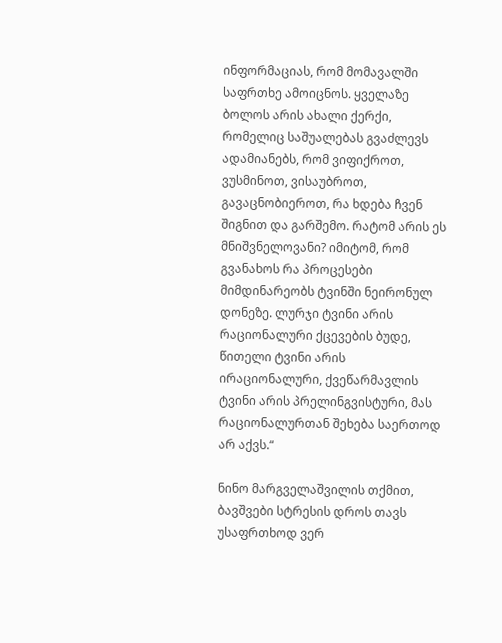ინფორმაციას, რომ მომავალში საფრთხე ამოიცნოს. ყველაზე ბოლოს არის ახალი ქერქი, რომელიც საშუალებას გვაძლევს ადამიანებს, რომ ვიფიქროთ, ვუსმინოთ, ვისაუბროთ, გავაცნობიეროთ, რა ხდება ჩვენ შიგნით და გარშემო. რატომ არის ეს მნიშვნელოვანი? იმიტომ, რომ გვანახოს რა პროცესები მიმდინარეობს ტვინში ნეირონულ დონეზე. ლურჯი ტვინი არის რაციონალური ქცევების ბუდე, წითელი ტვინი არის ირაციონალური, ქვეწარმავლის ტვინი არის პრელინგვისტური, მას რაციონალურთან შეხება საერთოდ არ აქვს.“

ნინო მარგველაშვილის თქმით, ბავშვები სტრესის დროს თავს უსაფრთხოდ ვერ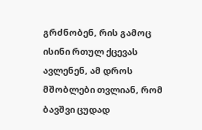გრძნობენ, რის გამოც ისინი რთულ ქცევას ავლენენ, ამ დროს მშობლები თვლიან, რომ ბავშვი ცუდად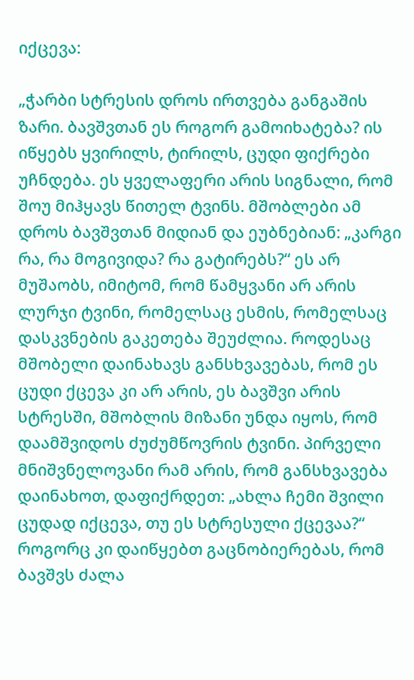იქცევა:

„ჭარბი სტრესის დროს ირთვება განგაშის ზარი. ბავშვთან ეს როგორ გამოიხატება? ის იწყებს ყვირილს, ტირილს, ცუდი ფიქრები უჩნდება. ეს ყველაფერი არის სიგნალი, რომ შოუ მიჰყავს წითელ ტვინს. მშობლები ამ დროს ბავშვთან მიდიან და ეუბნებიან: „კარგი რა, რა მოგივიდა? რა გატირებს?“ ეს არ მუშაობს, იმიტომ, რომ წამყვანი არ არის ლურჯი ტვინი, რომელსაც ესმის, რომელსაც დასკვნების გაკეთება შეუძლია. როდესაც მშობელი დაინახავს განსხვავებას, რომ ეს ცუდი ქცევა კი არ არის, ეს ბავშვი არის სტრესში, მშობლის მიზანი უნდა იყოს, რომ დაამშვიდოს ძუძუმწოვრის ტვინი. პირველი მნიშვნელოვანი რამ არის, რომ განსხვავება დაინახოთ, დაფიქრდეთ: „ახლა ჩემი შვილი ცუდად იქცევა, თუ ეს სტრესული ქცევაა?“ როგორც კი დაიწყებთ გაცნობიერებას, რომ ბავშვს ძალა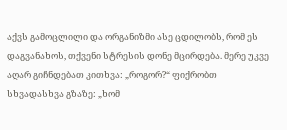აქვს გამოცლილი და ორგანიზმი ასე ცდილობს, რომ ეს დაგვანახოს, თქვენი სტრესის დონე მცირდება. მერე უკვე აღარ გიჩნდებათ კითხვა: „როგორ?“ ფიქრობთ სხვადასხვა გზაზე: „ხომ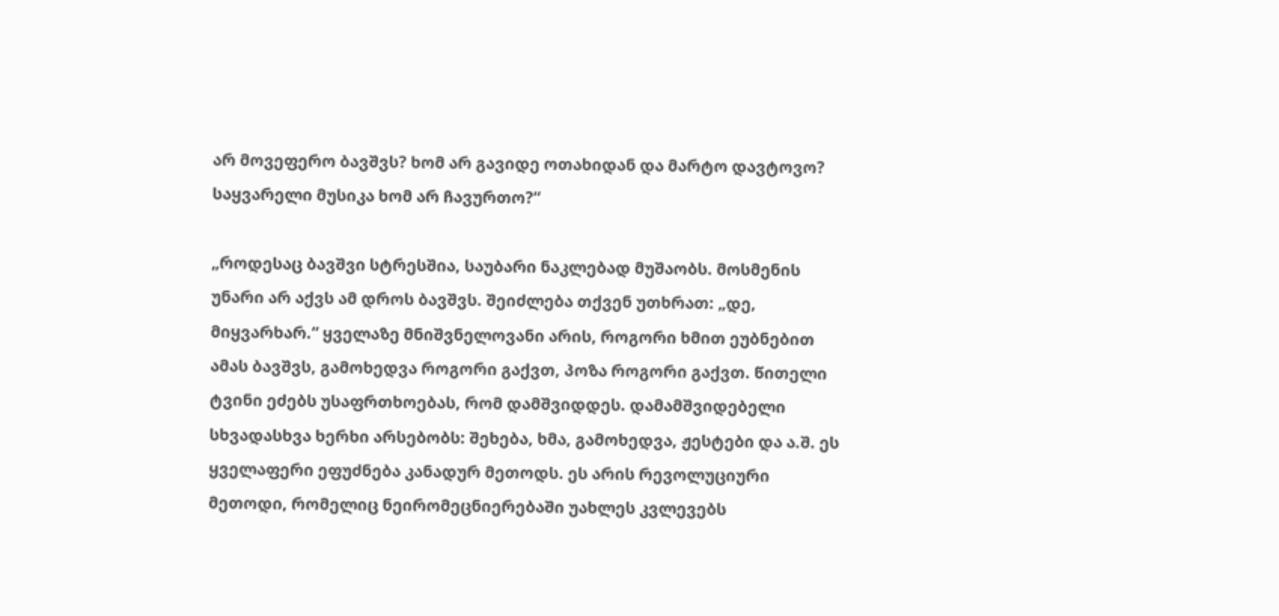არ მოვეფერო ბავშვს? ხომ არ გავიდე ოთახიდან და მარტო დავტოვო? საყვარელი მუსიკა ხომ არ ჩავურთო?“

„როდესაც ბავშვი სტრესშია, საუბარი ნაკლებად მუშაობს. მოსმენის უნარი არ აქვს ამ დროს ბავშვს. შეიძლება თქვენ უთხრათ: „დე, მიყვარხარ.“ ყველაზე მნიშვნელოვანი არის, როგორი ხმით ეუბნებით ამას ბავშვს, გამოხედვა როგორი გაქვთ, პოზა როგორი გაქვთ. წითელი ტვინი ეძებს უსაფრთხოებას, რომ დამშვიდდეს. დამამშვიდებელი სხვადასხვა ხერხი არსებობს: შეხება, ხმა, გამოხედვა, ჟესტები და ა.შ. ეს ყველაფერი ეფუძნება კანადურ მეთოდს. ეს არის რევოლუციური მეთოდი, რომელიც ნეირომეცნიერებაში უახლეს კვლევებს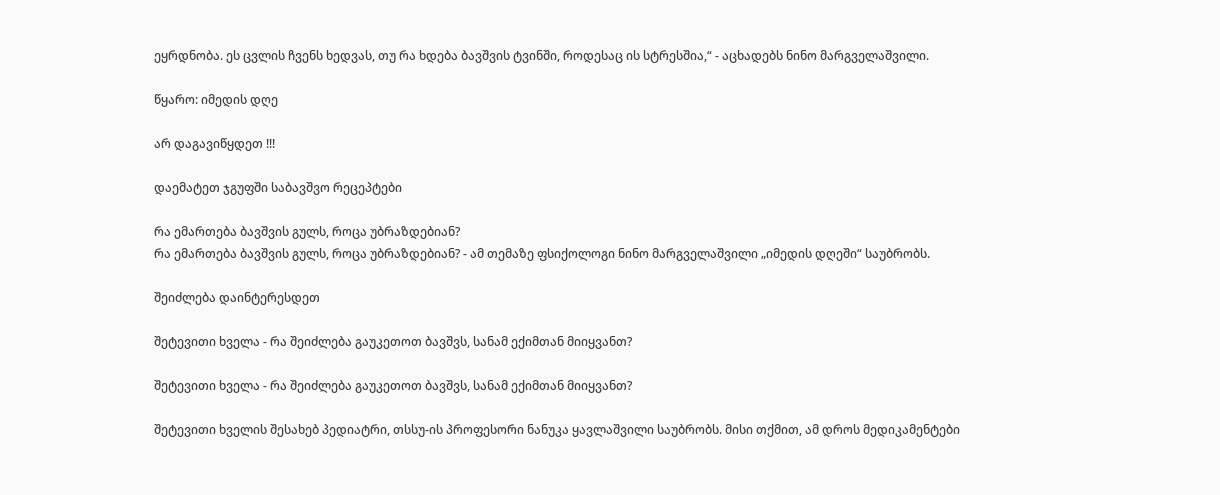ეყრდნობა. ეს ცვლის ჩვენს ხედვას, თუ რა ხდება ბავშვის ტვინში, როდესაც ის სტრესშია,“ - აცხადებს ნინო მარგველაშვილი.

წყარო: იმედის დღე

არ დაგავიწყდეთ !!!

დაემატეთ ჯგუფში საბავშვო რეცეპტები

რა ემართება ბავშვის გულს, როცა უბრაზდებიან?
რა ემართება ბავშვის გულს, როცა უბრაზდებიან? - ამ თემაზე ფსიქოლოგი ნინო მარგველაშვილი „იმედის დღეში“ საუბრობს.

შეიძლება დაინტერესდეთ

შეტევითი ხველა - რა შეიძლება გაუკეთოთ ბავშვს, სანამ ექიმთან მიიყვანთ?

შეტევითი ხველა - რა შეიძლება გაუკეთოთ ბავშვს, სანამ ექიმთან მიიყვანთ?

შეტევითი ხველის შესახებ პედიატრი, თსსუ-ის პროფესორი ნანუკა ყავლაშვილი საუბრობს. მისი თქმით, ამ დროს მედიკამენტები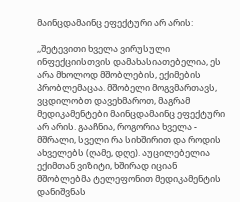მაინცდამაინც ეფექტური არ არის:

,,შეტევითი ხველა ვირუსული ინფექციისთვის დამახასიათებელია, ეს არა მხოლოდ მშობლების, ექიმების პრობლემაცაა. მშობელი მოგვმართავს, ვცდილობთ დავეხმაროთ, მაგრამ მედიკამენტები მაინცდამაინც ეფექტური არ არის. გააჩნია, როგორია ხველა - მშრალი, სველი რა სიხშირით და როდის ახველებს (ღამე, დღე). აუცილებელია ექიმთან ვიზიტი, ხშირად იციან მშობლებმა ტელეფონით მედიკამენტის დანიშვნას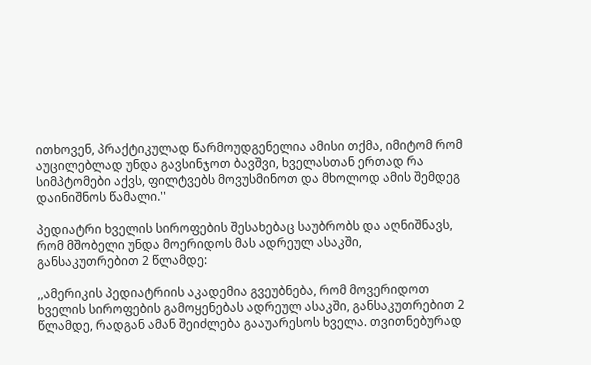ითხოვენ, პრაქტიკულად წარმოუდგენელია ამისი თქმა, იმიტომ რომ აუცილებლად უნდა გავსინჯოთ ბავშვი, ხველასთან ერთად რა სიმპტომები აქვს, ფილტვებს მოვუსმინოთ და მხოლოდ ამის შემდეგ დაინიშნოს წამალი.''

პედიატრი ხველის სიროფების შესახებაც საუბრობს და აღნიშნავს, რომ მშობელი უნდა მოერიდოს მას ადრეულ ასაკში, განსაკუთრებით 2 წლამდე:

,,ამერიკის პედიატრიის აკადემია გვეუბნება, რომ მოვერიდოთ ხველის სიროფების გამოყენებას ადრეულ ასაკში, განსაკუთრებით 2 წლამდე, რადგან ამან შეიძლება გააუარესოს ხველა. თვითნებურად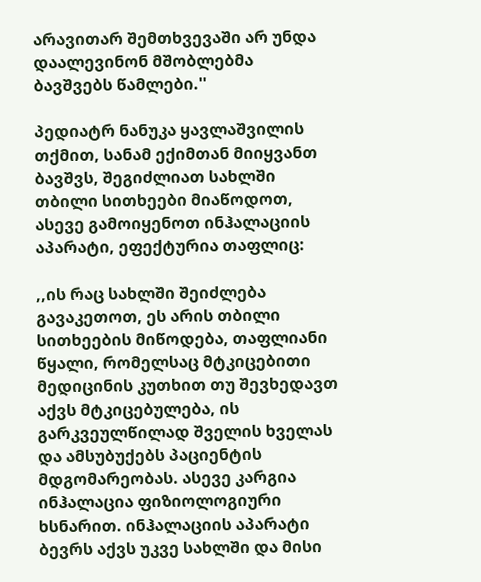არავითარ შემთხვევაში არ უნდა დაალევინონ მშობლებმა ბავშვებს წამლები.''

პედიატრ ნანუკა ყავლაშვილის თქმით, სანამ ექიმთან მიიყვანთ ბავშვს, შეგიძლიათ სახლში თბილი სითხეები მიაწოდოთ, ასევე გამოიყენოთ ინჰალაციის აპარატი, ეფექტურია თაფლიც:

,,ის რაც სახლში შეიძლება გავაკეთოთ, ეს არის თბილი სითხეების მიწოდება, თაფლიანი წყალი, რომელსაც მტკიცებითი მედიცინის კუთხით თუ შევხედავთ აქვს მტკიცებულება, ის გარკვეულწილად შველის ხველას და ამსუბუქებს პაციენტის მდგომარეობას. ასევე კარგია ინჰალაცია ფიზიოლოგიური ხსნარით. ინჰალაციის აპარატი ბევრს აქვს უკვე სახლში და მისი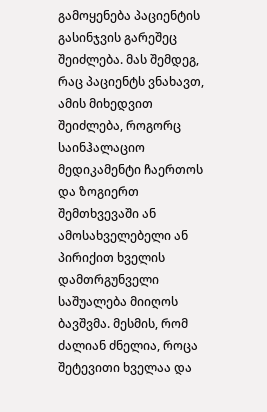გამოყენება პაციენტის გასინჯვის გარეშეც შეიძლება. მას შემდეგ, რაც პაციენტს ვნახავთ, ამის მიხედვით შეიძლება, როგორც საინჰალაციო მედიკამენტი ჩაერთოს და ზოგიერთ შემთხვევაში ან ამოსახველებელი ან პირიქით ხველის დამთრგუნველი საშუალება მიიღოს ბავშვმა. მესმის, რომ ძალიან ძნელია, როცა შეტევითი ხველაა და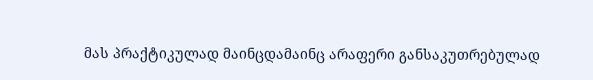მას პრაქტიკულად მაინცდამაინც არაფერი განსაკუთრებულად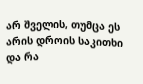არ შველის, თუმცა ეს არის დროის საკითხი და რა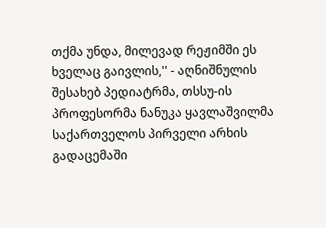თქმა უნდა, მილევად რეჟიმში ეს ხველაც გაივლის,'' - აღნიშნულის შესახებ პედიატრმა, თსსუ-ის პროფესორმა ნანუკა ყავლაშვილმა საქართველოს პირველი არხის გადაცემაში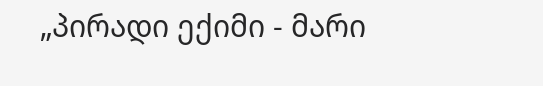„პირადი ექიმი - მარი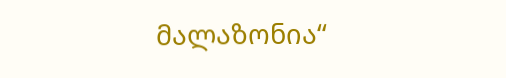მალაზონია“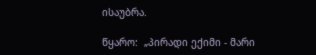ისაუბრა.

წყარო:  „პირადი ექიმი - მარი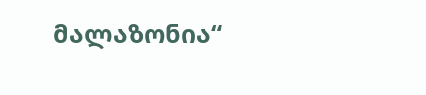მალაზონია“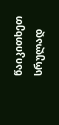წაიკითხეთ სრულად